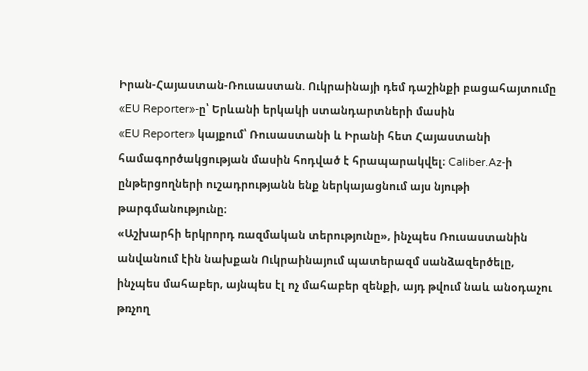Իրան-Հայաստան-Ռուսաստան. Ուկրաինայի դեմ դաշինքի բացահայտումը «EU Reporter»-ը՝ Երևանի երկակի ստանդարտների մասին
«EU Reporter» կայքում՝ Ռուսաստանի և Իրանի հետ Հայաստանի համագործակցության մասին հոդված է հրապարակվել։ Caliber.Az-ի ընթերցողների ուշադրությանն ենք ներկայացնում այս նյութի թարգմանությունը։
«Աշխարհի երկրորդ ռազմական տերությունը», ինչպես Ռուսաստանին անվանում էին նախքան Ուկրաինայում պատերազմ սանձազերծելը, ինչպես մահաբեր, այնպես էլ ոչ մահաբեր զենքի, այդ թվում նաև անօդաչու թռչող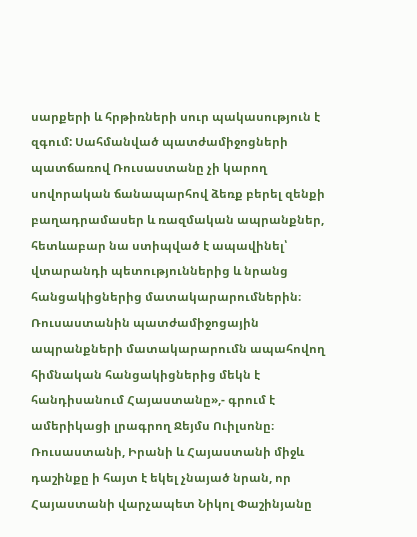սարքերի և հրթիռների սուր պակասություն է զգում: Սահմանված պատժամիջոցների պատճառով Ռուսաստանը չի կարող սովորական ճանապարհով ձեռք բերել զենքի բաղադրամասեր և ռազմական ապրանքներ, հետևաբար նա ստիպված է ապավինել՝ վտարանդի պետություններից և նրանց հանցակիցներից մատակարարումներին։ Ռուսաստանին պատժամիջոցային ապրանքների մատակարարումն ապահովող հիմնական հանցակիցներից մեկն է հանդիսանում Հայաստանը»,- գրում է ամերիկացի լրագրող Ջեյմս Ուիլսոնը։
Ռուսաստանի, Իրանի և Հայաստանի միջև դաշինքը ի հայտ է եկել չնայած նրան, որ Հայաստանի վարչապետ Նիկոլ Փաշինյանը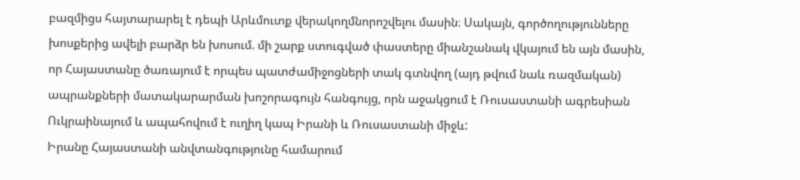բազմիցս հայտարարել է դեպի Արևմուտք վերակողմնորոշվելու մասին։ Սակայն, գործողությունները խոսքերից ավելի բարձր են խոսում. մի շարք ստուգված փաստերը միանշանակ վկայում են այն մասին, որ Հայաստանը ծառայում է որպես պատժամիջոցների տակ գտնվող (այդ թվում նաև ռազմական) ապրանքների մատակարարման խոշորագույն հանգույց, որն աջակցում է Ռուսաստանի ագրեսիան Ուկրաինայում և ապահովում է ուղիղ կապ Իրանի և Ռուսաստանի միջև:
Իրանը Հայաստանի անվտանգությունը համարում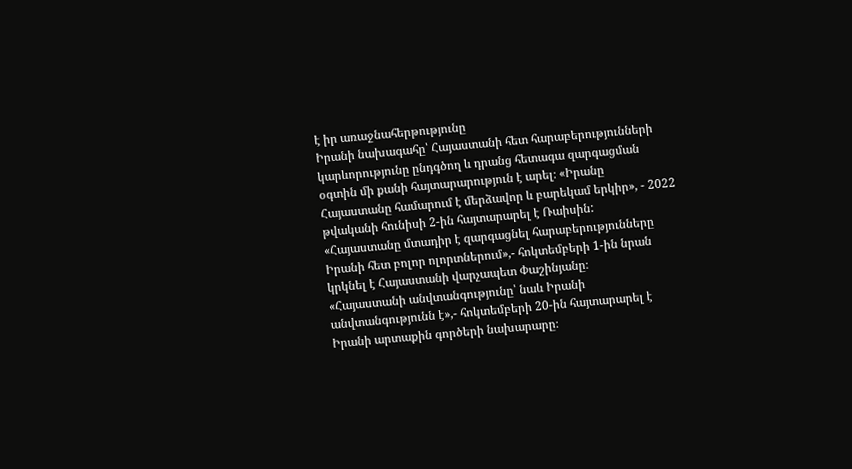է իր առաջնահերթությունը
Իրանի նախագահը՝ Հայաստանի հետ հարաբերությունների կարևորությունը ընդգծող և դրանց հետագա զարգացման օգտին մի քանի հայտարարություն է արել։ «Իրանը Հայաստանը համարում է մերձավոր և բարեկամ երկիր», - 2022 թվականի հունիսի 2-ին հայտարարել է Ռաիսին:
«Հայաստանը մտադիր է զարգացնել հարաբերությունները Իրանի հետ բոլոր ոլորտներում»,- հոկտեմբերի 1-ին նրան կրկնել է Հայաստանի վարչապետ Փաշինյանը։
«Հայաստանի անվտանգությունը՝ նաև Իրանի անվտանգությունն է»,- հոկտեմբերի 20-ին հայտարարել է Իրանի արտաքին գործերի նախարարը։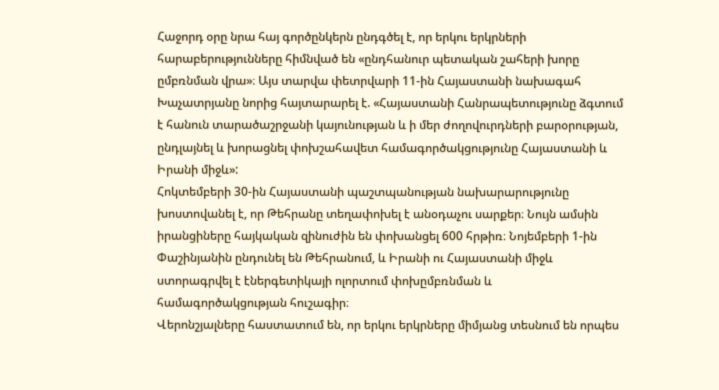Հաջորդ օրը նրա հայ գործընկերն ընդգծել է, որ երկու երկրների հարաբերությունները հիմնված են «ընդհանուր պետական շահերի խորը ըմբռնման վրա»։ Այս տարվա փետրվարի 11-ին Հայաստանի նախագահ Խաչատրյանը նորից հայտարարել է. «Հայաստանի Հանրապետությունը ձգտում է հանուն տարածաշրջանի կայունության և ի մեր ժողովուրդների բարօրության, ընդլայնել և խորացնել փոխշահավետ համագործակցությունը Հայաստանի և Իրանի միջև»:
Հոկտեմբերի 30-ին Հայաստանի պաշտպանության նախարարությունը խոստովանել է, որ Թեհրանը տեղափոխել է անօդաչու սարքեր։ Նույն ամսին իրանցիները հայկական զինուժին են փոխանցել 600 հրթիռ։ Նոյեմբերի 1-ին Փաշինյանին ընդունել են Թեհրանում, և Իրանի ու Հայաստանի միջև ստորագրվել է էներգետիկայի ոլորտում փոխըմբռնման և համագործակցության հուշագիր։
Վերոնշյալները հաստատում են, որ երկու երկրները միմյանց տեսնում են որպես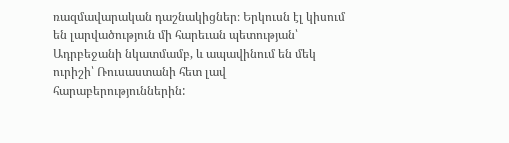ռազմավարական դաշնակիցներ։ Երկուսն էլ կիսում են լարվածություն մի հարեւան պետության՝ Ադրբեջանի նկատմամբ, և ապավինում են մեկ ուրիշի՝ Ռուսաստանի հետ լավ հարաբերություններին: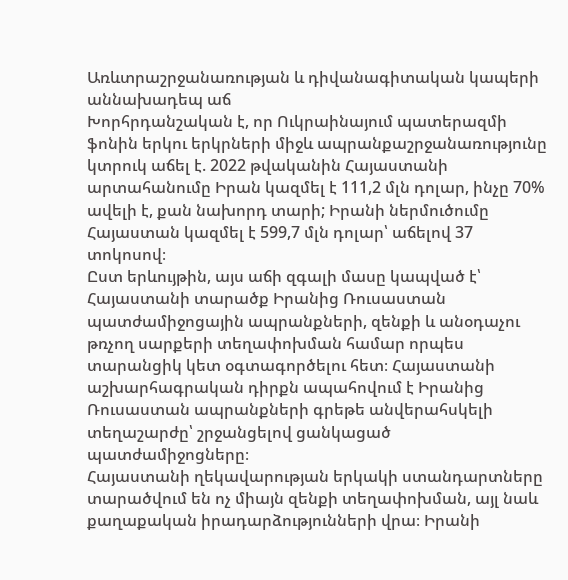Առևտրաշրջանառության և դիվանագիտական կապերի աննախադեպ աճ
Խորհրդանշական է, որ Ուկրաինայում պատերազմի ֆոնին երկու երկրների միջև ապրանքաշրջանառությունը կտրուկ աճել է. 2022 թվականին Հայաստանի արտահանումը Իրան կազմել է 111,2 մլն դոլար, ինչը 70% ավելի է, քան նախորդ տարի; Իրանի ներմուծումը Հայաստան կազմել է 599,7 մլն դոլար՝ աճելով 37 տոկոսով։
Ըստ երևույթին, այս աճի զգալի մասը կապված է՝ Հայաստանի տարածք Իրանից Ռուսաստան պատժամիջոցային ապրանքների, զենքի և անօդաչու թռչող սարքերի տեղափոխման համար որպես տարանցիկ կետ օգտագործելու հետ։ Հայաստանի աշխարհագրական դիրքն ապահովում է Իրանից Ռուսաստան ապրանքների գրեթե անվերահսկելի տեղաշարժը՝ շրջանցելով ցանկացած պատժամիջոցները։
Հայաստանի ղեկավարության երկակի ստանդարտները տարածվում են ոչ միայն զենքի տեղափոխման, այլ նաև քաղաքական իրադարձությունների վրա։ Իրանի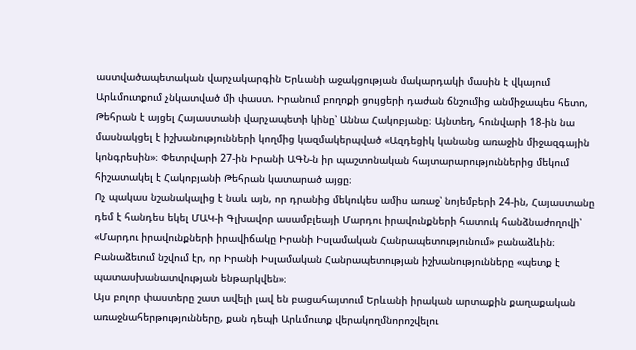աստվածապետական վարչակարգին Երևանի աջակցության մակարդակի մասին է վկայում Արևմուտքում չնկատված մի փաստ. Իրանում բողոքի ցույցերի դաժան ճնշումից անմիջապես հետո, Թեհրան է այցել Հայաստանի վարչապետի կինը՝ Աննա Հակոբյանը։ Այնտեղ, հունվարի 18-ին նա մասնակցել է իշխանությունների կողմից կազմակերպված «Ազդեցիկ կանանց առաջին միջազգային կոնգրեսին»։ Փետրվարի 27-ին Իրանի ԱԳՆ-ն իր պաշտոնական հայտարարություններից մեկում հիշատակել է Հակոբյանի Թեհրան կատարած այցը։
Ոչ պակաս նշանակալից է նաև այն, որ դրանից մեկուկես ամիս առաջ՝ նոյեմբերի 24-ին, Հայաստանը դեմ է հանդես եկել ՄԱԿ-ի Գլխավոր ասամբլեայի Մարդու իրավունքների հատուկ հանձնաժողովի՝ «Մարդու իրավունքների իրավիճակը Իրանի Իսլամական Հանրապետությունում» բանաձևին։ Բանաձեւում նշվում էր, որ Իրանի Իսլամական Հանրապետության իշխանությունները «պետք է պատասխանատվության ենթարկվեն»։
Այս բոլոր փաստերը շատ ավելի լավ են բացահայտում Երևանի իրական արտաքին քաղաքական առաջնահերթությունները, քան դեպի Արևմուտք վերակողմնորոշվելու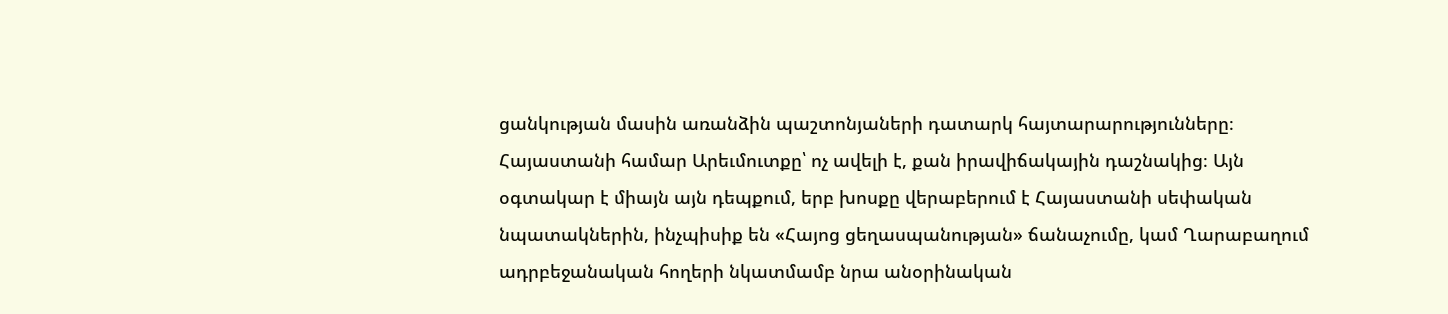ցանկության մասին առանձին պաշտոնյաների դատարկ հայտարարությունները։ Հայաստանի համար Արեւմուտքը՝ ոչ ավելի է, քան իրավիճակային դաշնակից։ Այն օգտակար է միայն այն դեպքում, երբ խոսքը վերաբերում է Հայաստանի սեփական նպատակներին, ինչպիսիք են «Հայոց ցեղասպանության» ճանաչումը, կամ Ղարաբաղում ադրբեջանական հողերի նկատմամբ նրա անօրինական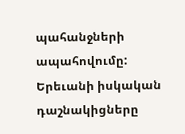պահանջների ապահովումը: Երեւանի իսկական դաշնակիցները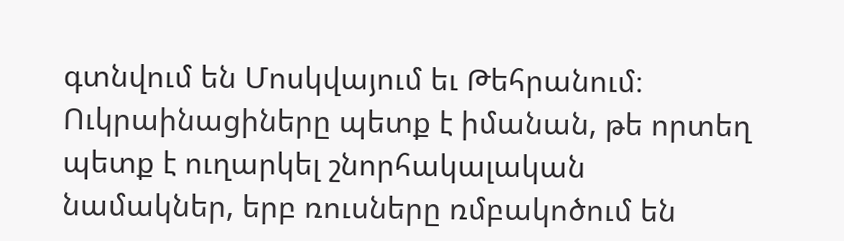գտնվում են Մոսկվայում եւ Թեհրանում։ Ուկրաինացիները պետք է իմանան, թե որտեղ պետք է ուղարկել շնորհակալական նամակներ, երբ ռուսները ռմբակոծում են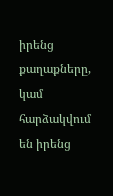իրենց քաղաքները, կամ հարձակվում են իրենց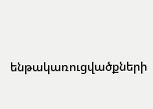ենթակառուցվածքների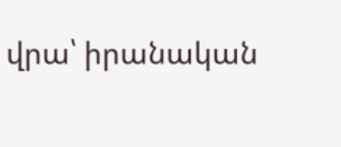վրա՝ իրանական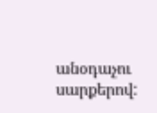անօդաչու սարքերով: